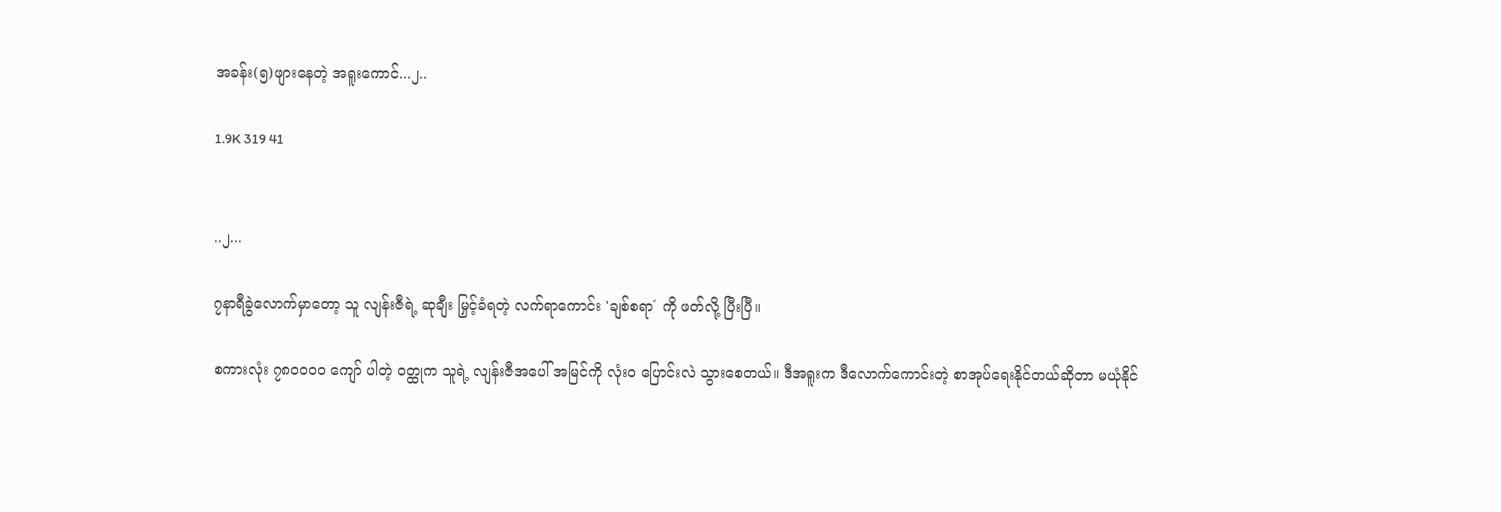အခန်း(၅)ဖျားနေတဲ့ အရူးကောင်...၂..

1.9K 319 41


..၂...

၇နာရီခွဲလောက်မှာတော့ သူ လျန်းဇီရဲ့ ဆုချီး မြှင့်ခံရတဲ့ လက်ရာကောင်း 'ချစ်စရာ´ ကို ဖတ်လို့ ပြီးပြီ။

စကားလုံး ၇၈၀၀၀၀ ကျော် ပါတဲ့ ဝတ္ထုက သူရဲ့ လျန်းဇီအပေါ် အမြင်ကို လုံးဝ ပြောင်းလဲ သွားစေတယ်။ ဒီအရူးက ဒီလောက်ကောင်းတဲ့ စာအုပ်ရေးနိုင်တယ်ဆိုတာ မယုံနိုင်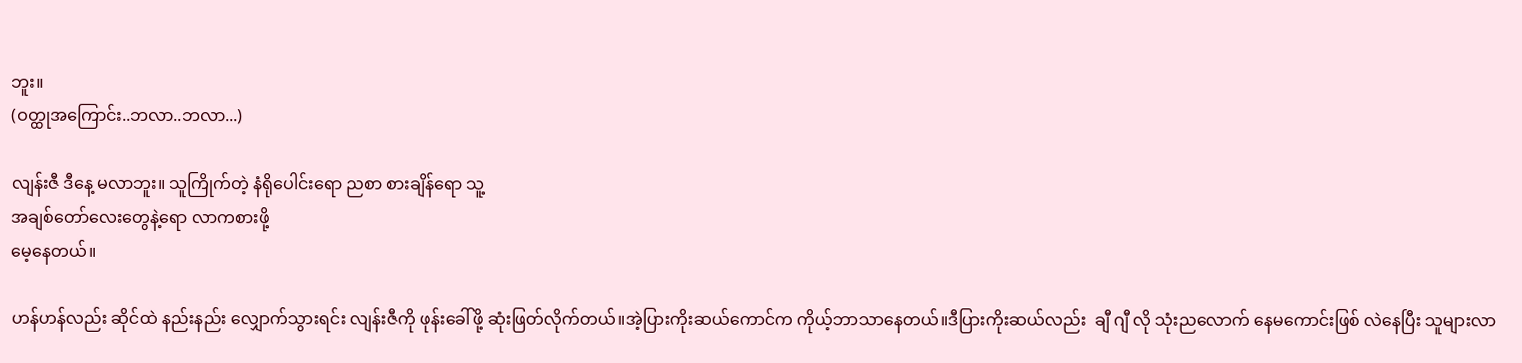ဘူး။
(ဝတ္ထုအကြောင်း..ဘလာ..ဘလာ...)

လျန်းဇီ ဒီနေ့ မလာဘူး။ သူကြိုက်တဲ့ နံရိုပေါင်းရော ညစာ စားချိန်ရော သူ့
အချစ်တော်လေးတွေနဲ့ရော လာကစားဖို့
မေ့နေတယ်။

ဟန်ဟန်လည်း ဆိုင်ထဲ နည်းနည်း လျှောက်သွားရင်း လျန်းဇီကို ဖုန်းခေါ်ဖို့ ဆုံးဖြတ်လိုက်တယ်။အဲ့ပြားကိုးဆယ်ကောင်က ကိုယ့်ဘာသာနေတယ်။ဒီပြားကိုးဆယ်လည်း  ချီ ဂျီ လို သုံးညလောက် နေမကောင်းဖြစ် လဲနေပြီး သူများလာ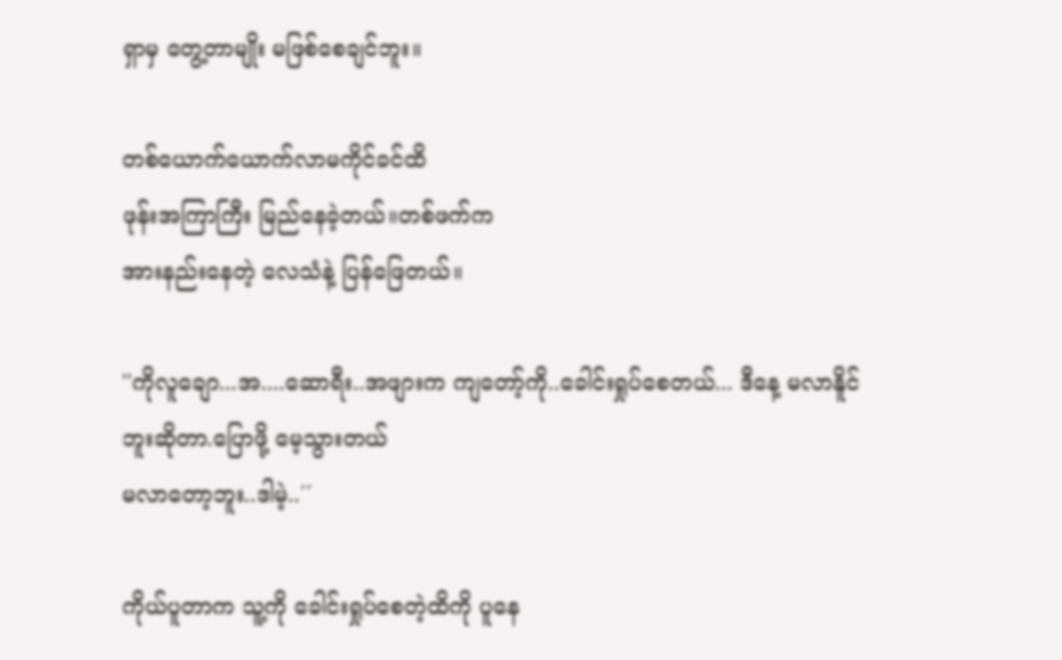ရှာမှ တွေ့တာမျိုး မဖြစ်စေချင်ဘူး။

တစ်ယောက်ယောက်လာမကိုင်ခင်ထိ
ဖုန်းအကြာကြီး မြည်နေခဲ့တယ်။တစ်ဖက်က
အားနည်းနေတဲ့ လေသံနဲ့ ပြန်ဖြေတယ်။

''ကိုလူချော...အ....ဆောရီး..အဖျားက ကျတော့်ကို..ခေါင်းရှုပ်စေတယ်... ဒီနေ့ မလာနိူင်ဘူးဆိုတာ.ပြောဖို့ မေ့သွားတယ်
မလာတော့ဘူး..ဒါမဲ့..´´

ကိုယ်ပူတာက သူ့ကို ခေါင်းရှုပ်စေတဲ့ထိကို ပူနေ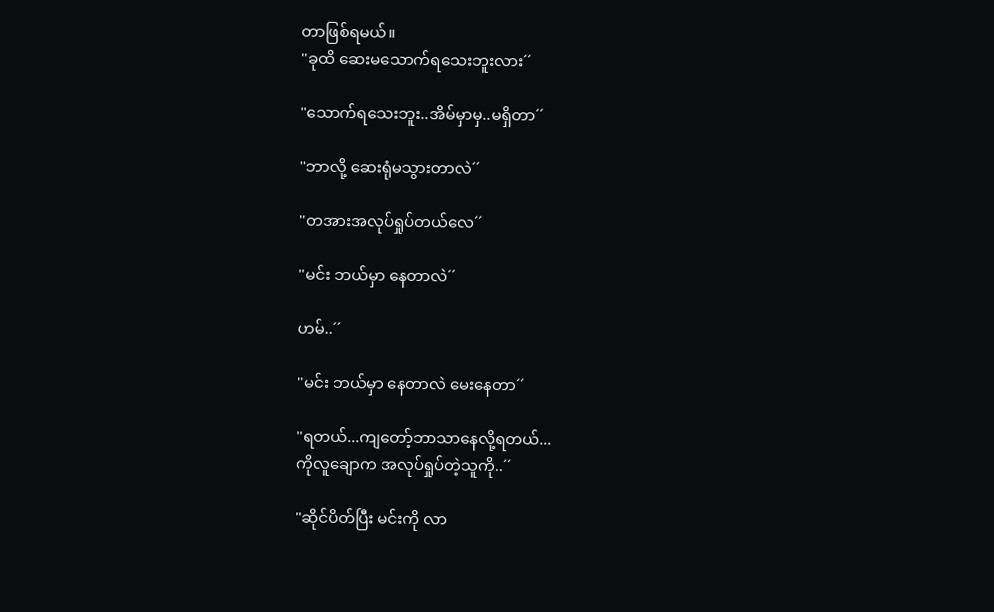တာဖြစ်ရမယ်။
''ခုထိ ဆေးမသောက်ရသေးဘူးလား´´

''သောက်ရသေးဘူး..အိမ်မှာမှ..မရှိတာ´´

''ဘာလို့ ဆေးရုံမသွားတာလဲ´´

''တအားအလုပ်ရှုပ်တယ်လေ´´

''မင်း ဘယ်မှာ နေတာလဲ´´

ဟမ်..´´

''မင်း ဘယ်မှာ နေတာလဲ မေးနေတာ´´

''ရတယ်...ကျတော့်ဘာသာနေလို့ရတယ်...
ကိုလူချောက အလုပ်ရှုပ်တဲ့သူကို..´´

''ဆိုင်ပိတ်ပြီး မင်းကို လာ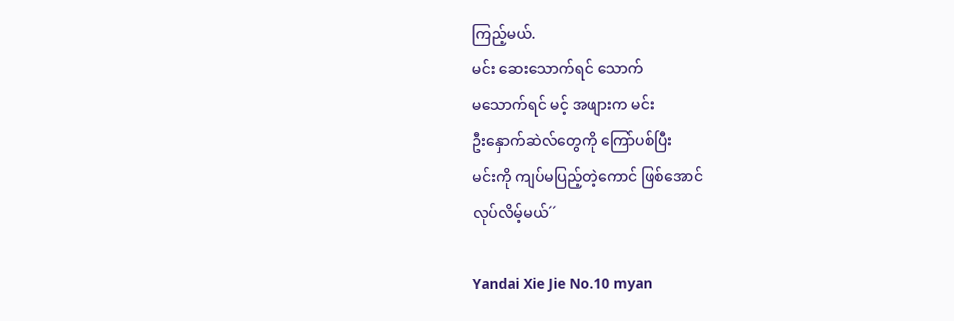ကြည့်မယ်.
မင်း ဆေးသောက်ရင် သောက်
မသောက်ရင် မင့် အဖျားက မင်း
ဦးနှောက်ဆဲလ်တွေကို ကြော်ပစ်ပြီး
မင်းကို ကျပ်မပြည့်တဲ့ကောင် ဖြစ်အောင်
လုပ်လိမ့်မယ်´´

Yandai Xie Jie No.10 myan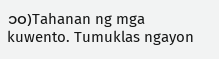၁၀)Tahanan ng mga kuwento. Tumuklas ngayon